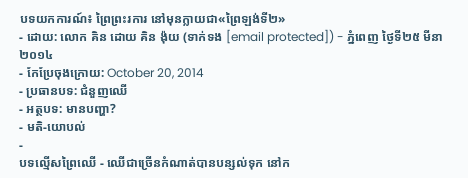បទយកការណ៍៖ ព្រៃព្រះរការ នៅមុនក្លាយជា«ព្រៃឡង់ទី២»
- ដោយ: លោក គិន ដោយ គិន ង៉ុយ (ទាក់ទង [email protected]) - ភ្នំពេញ ថ្ងៃទី២៥ មីនា ២០១៤
- កែប្រែចុងក្រោយ: October 20, 2014
- ប្រធានបទ: ជំនួញឈើ
- អត្ថបទ: មានបញ្ហា?
- មតិ-យោបល់
-
បទល្មើសព្រៃឈើ - ឈើជាច្រើនកំណាត់បានបន្សល់ទុក នៅក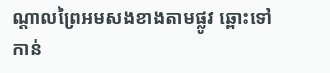ណ្តាលព្រៃអមសងខាងតាមផ្លូវ ឆ្ពោះទៅកាន់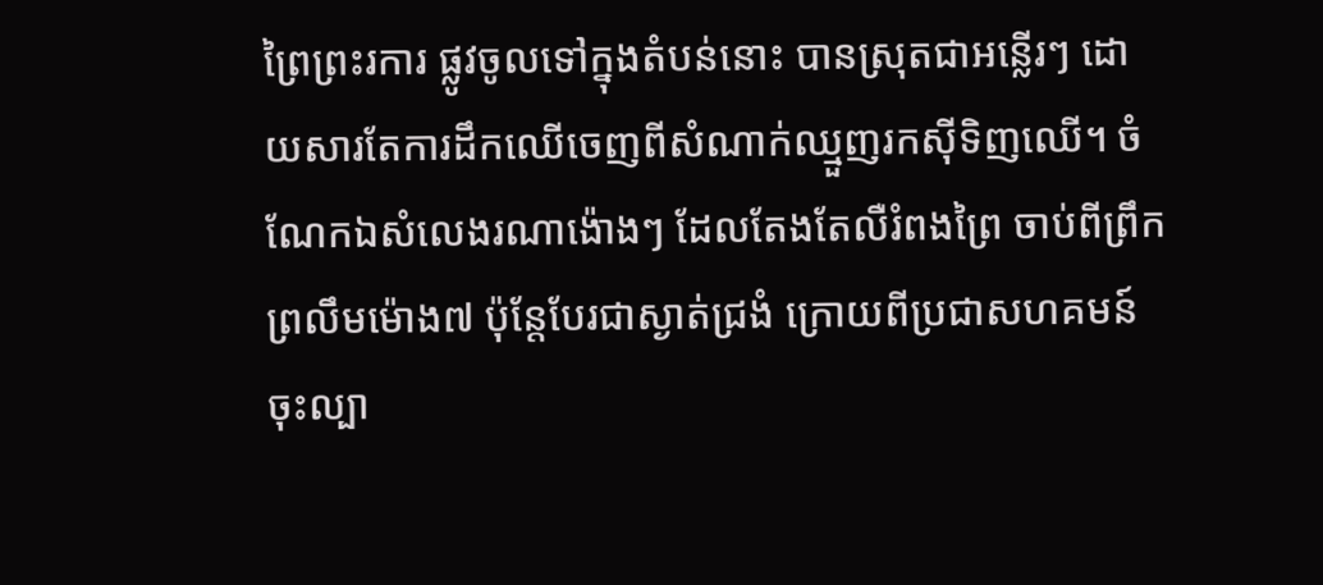ព្រៃព្រះរការ ផ្លូវចូលទៅក្នុងតំបន់នោះ បានស្រុតជាអន្លើរៗ ដោយសារតែការដឹកឈើចេញពីសំណាក់ឈ្មួញរកស៊ីទិញឈើ។ ចំណែកឯសំលេងរណាង៉ោងៗ ដែលតែងតែលឺរំពងព្រៃ ចាប់ពីព្រឹកព្រលឹមម៉ោង៧ ប៉ុន្តែបែរជាស្ងាត់ជ្រងំ ក្រោយពីប្រជាសហគមន៍ចុះល្បា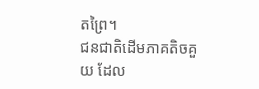តព្រៃ។
ជនជាតិដើមភាគតិចគួយ ដែល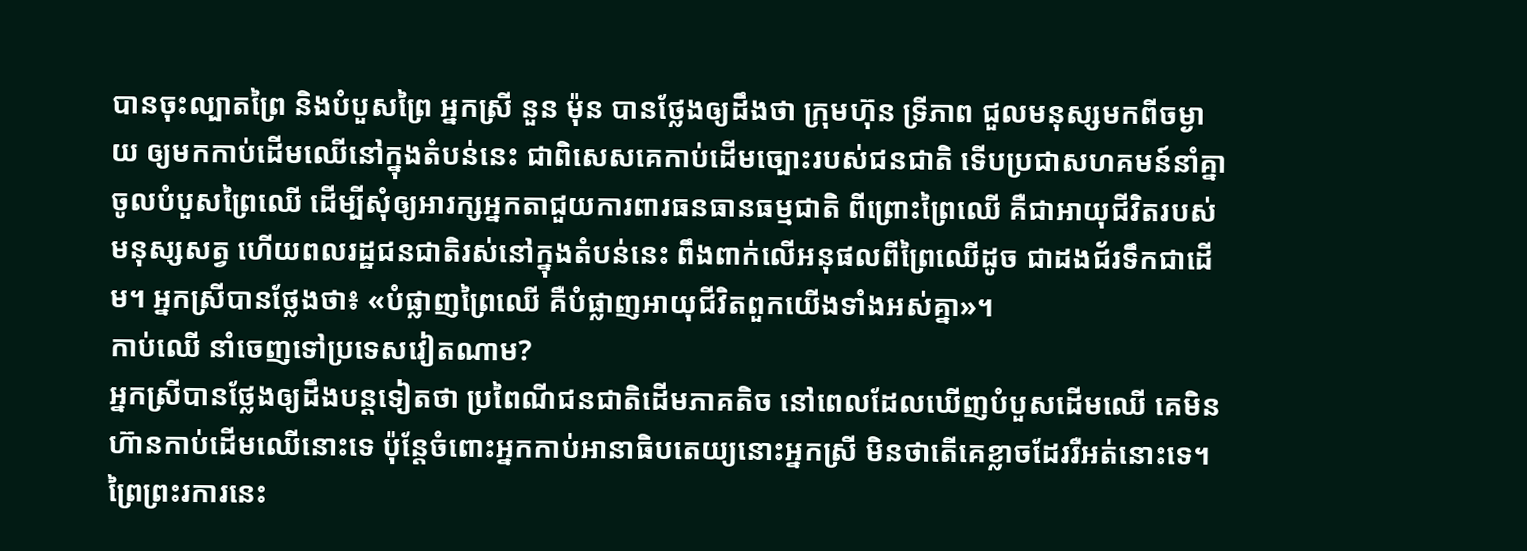បានចុះល្បាតព្រៃ និងបំបួសព្រៃ អ្នកស្រី នួន ម៉ុន បានថ្លែងឲ្យដឹងថា ក្រុមហ៊ុន ទី្រភាព ជួលមនុស្សមកពីចម្ងាយ ឲ្យមកកាប់ដើមឈើនៅក្នុងតំបន់នេះ ជាពិសេសគេកាប់ដើមច្បោះរបស់ជនជាតិ ទើបប្រជាសហគមន៍នាំគ្នាចូលបំបួសព្រៃឈើ ដើម្បីសុំឲ្យអារក្សអ្នកតាជួយការពារធនធានធម្មជាតិ ពីព្រោះព្រៃឈើ គឺជាអាយុជីវិតរបស់មនុស្សសត្វ ហើយពលរដ្ឋជនជាតិរស់នៅក្នុងតំបន់នេះ ពឹងពាក់លើអនុផលពីព្រៃឈើដូច ជាដងជ័រទឹកជាដើម។ អ្នកស្រីបានថ្លែងថា៖ «បំផ្លាញព្រៃឈើ គឺបំផ្លាញអាយុជីវិតពួកយើងទាំងអស់គ្នា»។
កាប់ឈើ នាំចេញទៅប្រទេសវៀតណាម?
អ្នកស្រីបានថ្លែងឲ្យដឹងបន្តទៀតថា ប្រពៃណីជនជាតិដើមភាគតិច នៅពេលដែលឃើញបំបួសដើមឈើ គេមិនហ៊ានកាប់ដើមឈើនោះទេ ប៉ុន្តែចំពោះអ្នកកាប់អានាធិបតេយ្យនោះអ្នកស្រី មិនថាតើគេខ្លាចដែររឺអត់នោះទេ។ ព្រៃព្រះរការនេះ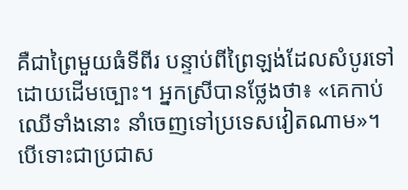គឺជាព្រៃមួយធំទីពីរ បន្ទាប់ពីព្រៃឡង់ដែលសំបូរទៅដោយដើមច្បោះ។ អ្នកស្រីបានថ្លែងថា៖ «គេកាប់ឈើទាំងនោះ នាំចេញទៅប្រទេសវៀតណាម»។
បើទោះជាប្រជាស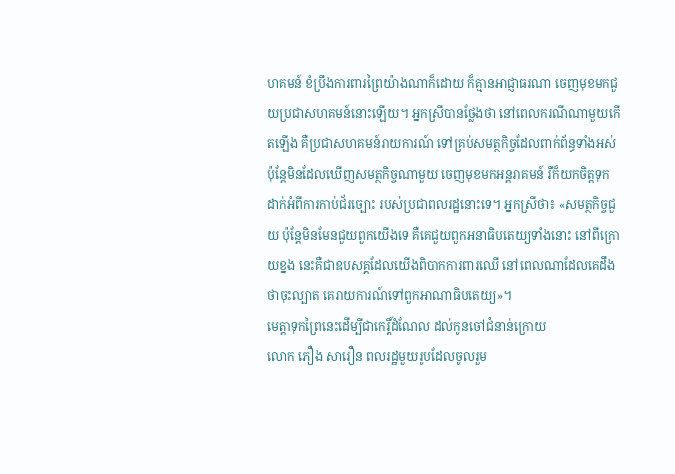ហគមន៍ ខំប្រឹងការពារព្រៃយ៉ាងណាក៏ដោយ ក៏គ្មានអាជ្ញាធរណា ចេញមុខមកជួយប្រជាសហគមន៍នោះឡើយ។ អ្នកស្រីបានថ្លែងថា នៅពេលករណីណាមួយកើតឡើង គឺប្រជាសហគមន៍រាយការណ៍ ទៅគ្រប់សមត្ថកិច្ចដែលពាក់ព័ន្ធទាំងអស់ ប៉ុន្តែមិនដែលឃើញសមត្ថកិច្ចណាមួយ ចេញមុខមកអន្តរាគមន៍ រឺក៏យកចិត្តទុកដាក់អំពីការកាប់ជ័រច្បោះ របស់ប្រជាពលរដ្ឋនោះទេ។ អ្នកស្រីថា៖ «សមត្ថកិច្ចជួយ ប៉ុន្តែមិនមែនជួយពួកយើងទេ គឺគេជួយពួកអនាធិបតេយ្យទាំងនោះ នៅពីក្រោយខ្នង នេះគឺជាឧបសគ្គដែលយើងពិបាកការពារឈើ នៅពេលណាដែលគេដឹងថាចុះល្បាត គេរាយការណ៍ទៅពួកអាណាធិបតេយ្យ»។
មេត្តាទុកព្រៃនេះដើម្បីជាកេរ្តិ៍ដំណែល ដល់កូនចៅជំនាន់ក្រោយ
លោក ភឿង សារឿន ពលរដ្ឋមួយរូបដែលចូលរួម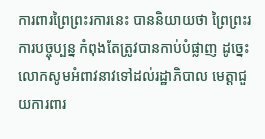ការពារព្រៃព្រះរការនេះ បាននិយាយថា ព្រៃព្រះរការបច្ចុប្បន្ន កំពុងតែត្រូវបានកាប់បំផ្លាញ ដូច្នេះលោកសូមអំពាវនាវទៅដល់រដ្ឋាភិបាល មេត្តាជួយការពារ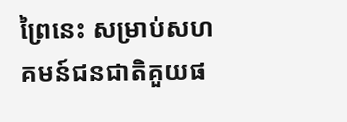ព្រៃនេះ សម្រាប់សហគមន៍ជនជាតិគួយផ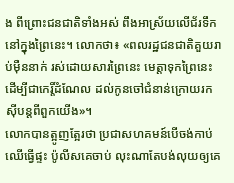ង ពីព្រោះជនជាតិទាំងអស់ ពឹងអាស្រ័យលើជ័រទឹកនៅក្នុងព្រៃនេះ។ លោកថា៖ «ពលរដ្ឋជនជាតិគួយរាប់ម៉ឺននាក់ រស់ដោយសារព្រៃនេះ មេត្តាទុកព្រៃនេះដើម្បីជាកេរ្តិ៍ដំណែល ដល់កូនចៅជំនាន់ក្រោយរកស៊ីបន្តពីពួកយើង»។
លោកបានត្អូញត្អែរថា ប្រជាសហគមន៍បើចង់កាប់ឈើធ្វើផ្ទះ ប៉ូលីសគេចាប់ លុះណាតែបង់លុយឲ្យគេ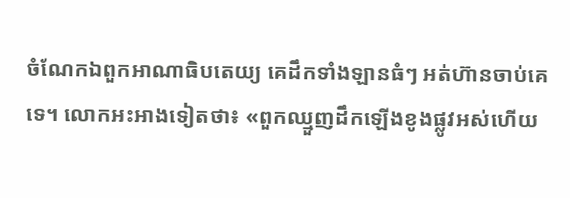ចំណែកឯពួកអាណាធិបតេយ្យ គេដឹកទាំងឡានធំៗ អត់ហ៊ានចាប់គេទេ។ លោកអះអាងទៀតថា៖ «ពួកឈ្មួញដឹកឡើងខូងផ្លូវអស់ហើយ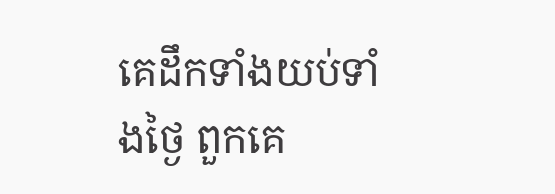គេដឹកទាំងយប់ទាំងថ្ងៃ ពួកគេ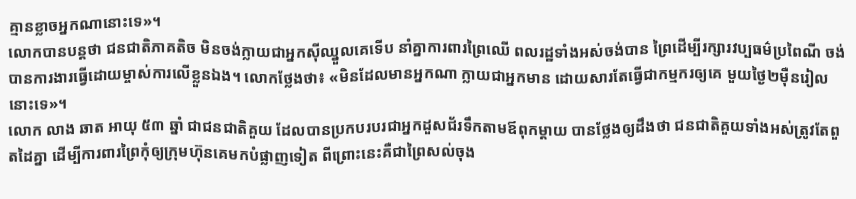គ្មានខ្លាចអ្នកណានោះទេ»។
លោកបានបន្តថា ជនជាតិភាគតិច មិនចង់ក្លាយជាអ្នកស៊ីឈ្នួលគេទើប នាំគ្នាការពារព្រៃឈើ ពលរដ្ឋទាំងអស់ចង់បាន ព្រៃដើម្បីរក្សារវប្បធម៌ប្រពៃណី ចង់បានការងារធ្វើដោយម្ចាស់ការលើខ្លួនឯង។ លោកថ្លែងថា៖ «មិនដែលមានអ្នកណា ក្លាយជាអ្នកមាន ដោយសារតែធ្វើជាកម្មករឲ្យគេ មួយថ្ងៃ២ម៉ឺនរៀលនោះទេ»។
លោក លាង ឆាត អាយុ ៥៣ ឆ្នាំ ជាជនជាតិគួយ ដែលបានប្រកបរបរជាអ្នកដួសជ័រទឹកតាមឪពុកម្តាយ បានថ្លែងឲ្យដឹងថា ជនជាតិគួយទាំងអស់ត្រូវតែពួតដៃគ្នា ដើម្បីការពារព្រៃកុំឲ្យក្រុមហ៊ុនគេមកបំផ្លាញទៀត ពីព្រោះនេះគឺជាព្រៃសល់ចុង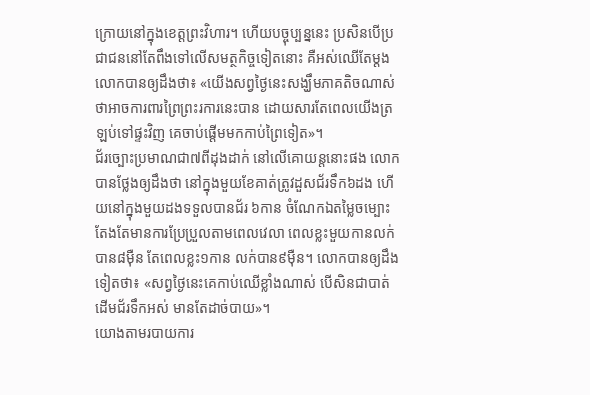ក្រោយនៅក្នុងខេត្តព្រះវិហារ។ ហើយបច្ចុប្បន្ននេះ ប្រសិនបើប្រជាជននៅតែពឹងទៅលើសមត្ថកិច្ចទៀតនោះ គឺអស់ឈើតែម្តង លោកបានឲ្យដឹងថា៖ «យើងសព្វថ្ងៃនេះសង្ឃឹមភាគតិចណាស់ ថាអាចការពារព្រៃព្រះរការនេះបាន ដោយសារតែពេលយើងត្រឡប់ទៅផ្ទះវិញ គេចាប់ផ្តើមមកកាប់ព្រៃទៀត»។
ជ័រច្បោះប្រមាណជា៧ពីដុងដាក់ នៅលើគោយន្តនោះផង លោកបានថ្លែងឲ្យដឹងថា នៅក្នុងមួយខែគាត់ត្រូវដួសជ័រទឹក៦ដង ហើយនៅក្នុងមួយដងទទួលបានជ័រ ៦កាន ចំណែកឯតម្លៃចម្បោះ តែងតែមានការប្រែប្រួលតាមពេលវេលា ពេលខ្លះមួយកានលក់បាន៨ម៉ឺន តែពេលខ្លះ១កាន លក់បាន៩ម៉ឺន។ លោកបានឲ្យដឹងទៀតថា៖ «សព្វថ្ងៃនេះគេកាប់ឈើខ្លាំងណាស់ បើសិនជាបាត់ដើមជ័រទឹកអស់ មានតែដាច់បាយ»។
យោងតាមរបាយការ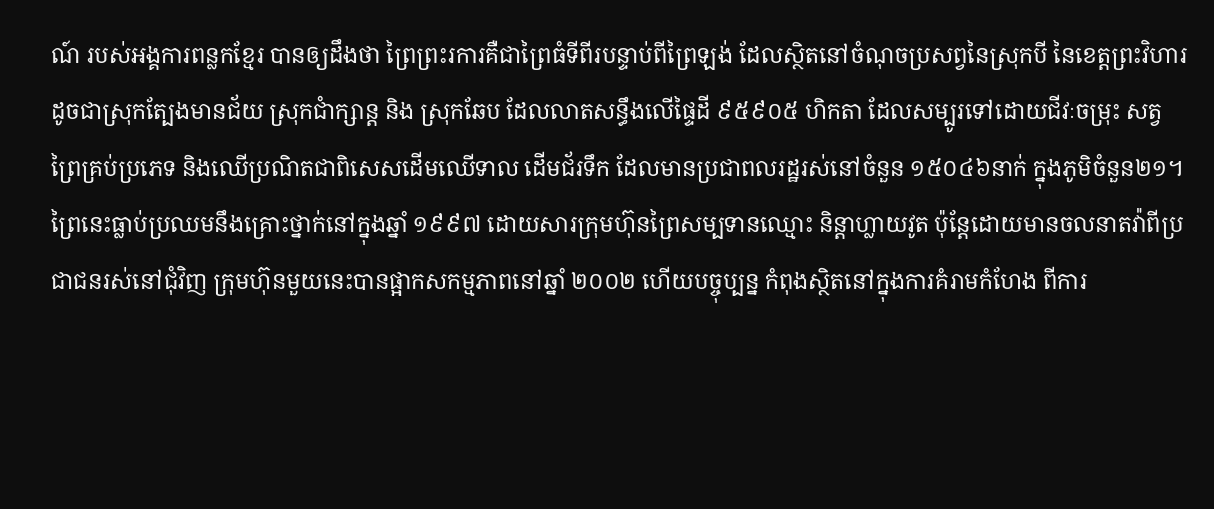ណ៍ របស់អង្គការពន្លកខ្មែរ បានឲ្យដឹងថា ព្រៃព្រះរការគឺជាព្រៃធំទីពីរបន្ទាប់ពីព្រៃឡង់ ដែលស្ថិតនៅចំណុចប្រសព្វនៃស្រុកបី នៃខេត្តព្រះវិហារដូចជាស្រុកត្បែងមានជ័យ ស្រុកជាំក្សាន្ត និង ស្រុកឆែប ដែលលាតសន្ធឹងលើផ្ទៃដី ៩៥៩០៥ ហិកតា ដែលសម្បូរទៅដោយជីវៈចម្រុះ សត្វព្រៃគ្រប់ប្រភេទ និងឈើប្រណិតជាពិសេសដើមឈើទាល ដើមជ័រទឹក ដែលមានប្រជាពលរដ្ឋរស់នៅចំនួន ១៥០៤៦នាក់ ក្នុងភូមិចំនួន២១។ ព្រៃនេះធ្លាប់ប្រឈមនឹងគ្រោះថ្នាក់នៅក្នុងឆ្នាំ ១៩៩៧ ដោយសារក្រុមហ៊ុនព្រៃសម្បទានឈ្មោះ និន្តាហ្លាយវូត ប៉ុន្តែដោយមានចលនាតវ៉ាពីប្រជាជនរស់នៅជុំវិញ ក្រុមហ៊ុនមួយនេះបានផ្អាកសកម្មភាពនៅឆ្នាំ ២០០២ ហើយបច្ចុប្បន្ន កំពុងស្ថិតនៅក្នុងការគំរាមកំហែង ពីការ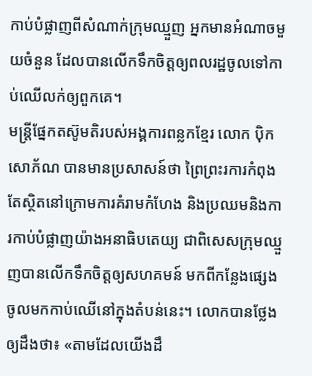កាប់បំផ្លាញពីសំណាក់ក្រុមឈ្មួញ អ្នកមានអំណាចមួយចំនួន ដែលបានលើកទឹកចិត្តឲ្យពលរដ្ឋចូលទៅកាប់ឈើលក់ឲ្យពួកគេ។
មន្ត្រីផ្នែកតស៊ូមតិរបស់អង្គការពន្លកខ្មែរ លោក ប៉ិក សោភ័ណ បានមានប្រសាសន៍ថា ព្រៃព្រះរការកំពុងតែស្ថិតនៅក្រោមការគំរាមកំហែង និងប្រឈមនិងការកាប់បំផ្លាញយ៉ាងអនាធិបតេយ្យ ជាពិសេសក្រុមឈ្មួញបានលើកទឹកចិត្តឲ្យសហគមន៍ មកពីកន្លែងផ្សេងចូលមកកាប់ឈើនៅក្នុងតំបន់នេះ។ លោកបានថ្លែងឲ្យដឹងថា៖ «តាមដែលយើងដឹ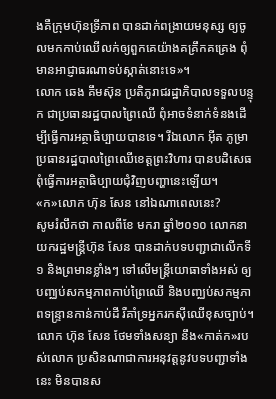ងគឺក្រុមហ៊ុនទ្រីភាព បានដាក់ពង្រាយមនុស្ស ឲ្យចូលមកកាប់ឈើលក់ឲ្យពួកគេយ៉ាងគគ្រឹកគគ្រេង ពុំមានអាជ្ញាធរណាទប់ស្កាត់នោះទេ»។
លោក ឆេង គឹមស៊ុន ប្រតិភូរាជរដ្ឋាភិបាលទទួលបន្ទុក ជាប្រធានរដ្ឋបាលព្រៃឈើ ពុំអាចទំនាក់ទំនងដើម្បីធ្វើការអត្ថាធិប្បាយបានទេ។ រីឯលោក អ៊ីត ភូម្រា ប្រធានរដ្ឋបាលព្រៃឈើខេត្តព្រះវិហារ បានបដិសេធពុំធ្វើការអត្ថាធិប្បាយជុំវិញបញ្ហានេះឡើយ។
«ក»លោក ហ៊ុន សែន នៅឯណាពេលនេះ?
សូមរំលឹកថា កាលពីខែ មករា ឆ្នាំ២០១០ លោកនាយករដ្ឋមន្ត្រីហ៊ុន សែន បានដាក់បទបញ្ជាជាលើកទី១ និងព្រមានខ្លាំងៗ ទៅលើមន្ត្រីយោធាទាំងអស់ ឲ្យបញ្ឈប់សកម្មភាពកាប់ព្រៃឈើ និងបញ្ឈប់សកម្មភាពទន្ទ្រានកាន់កាប់ដី រឺគាំទ្រអ្នករកស៊ីឈើខុសច្បាប់។ លោក ហ៊ុន សែន ថែមទាំងសន្យា នឹង«កាត់ក»របស់លោក ប្រសិនណាជាការអនុវត្តនូវបទបញ្ជាទាំងនេះ មិនបានស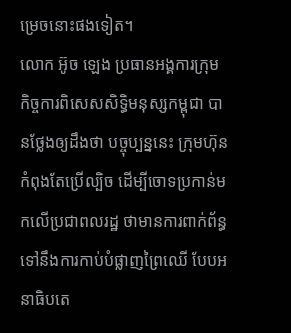ម្រេចនោះផងទៀត។
លោក អ៊ូច ឡេង ប្រធានអង្គការក្រុមកិច្ចការពិសេសសិទ្ធិមនុស្សកម្ពុជា បានថ្លែងឲ្យដឹងថា បច្ចុប្បន្ននេះ ក្រុមហ៊ុនកំពុងតែប្រើល្បិច ដើម្បីចោទប្រកាន់មកលើប្រជាពលរដ្ឋ ថាមានការពាក់ព័ន្ធទៅនឹងការកាប់បំផ្លាញព្រៃឈើ បែបអនាធិបតេ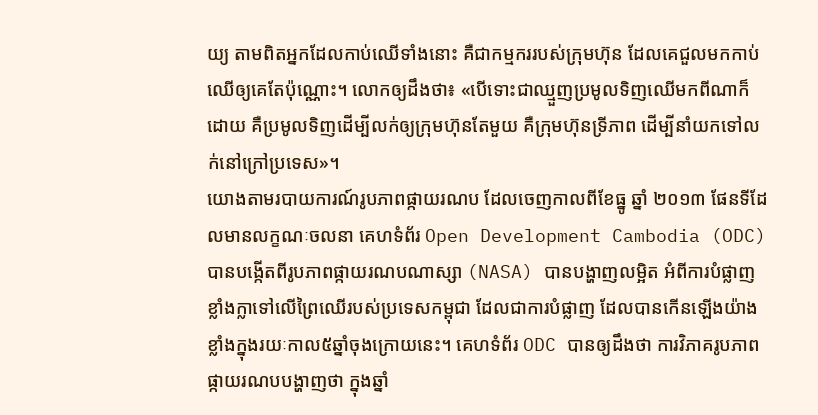យ្យ តាមពិតអ្នកដែលកាប់ឈើទាំងនោះ គឺជាកម្មកររបស់ក្រុមហ៊ុន ដែលគេជួលមកកាប់ឈើឲ្យគេតែប៉ុណ្ណោះ។ លោកឲ្យដឹងថា៖ «បើទោះជាឈ្មួញប្រមូលទិញឈើមកពីណាក៏ដោយ គឺប្រមូលទិញដើម្បីលក់ឲ្យក្រុមហ៊ុនតែមួយ គឺក្រុមហ៊ុនទ្រីភាព ដើម្បីនាំយកទៅលក់នៅក្រៅប្រទេស»។
យោងតាមរបាយការណ៍រូបភាពផ្កាយរណប ដែលចេញកាលពីខែធ្នូ ឆ្នាំ ២០១៣ ផែនទីដែលមានលក្ខណៈចលនា គេហទំព័រ Open Development Cambodia (ODC) បានបង្កើតពីរូបភាពផ្កាយរណបណាស្សា (NASA) បានបង្ហាញលម្អិត អំពីការបំផ្លាញខ្លាំងក្លាទៅលើព្រៃឈើរបស់ប្រទេសកម្ពុជា ដែលជាការបំផ្លាញ ដែលបានកើនឡើងយ៉ាងខ្លាំងក្នុងរយៈកាល៥ឆ្នាំចុងក្រោយនេះ។ គេហទំព័រ ODC បានឲ្យដឹងថា ការវិភាគរូបភាពផ្កាយរណបបង្ហាញថា ក្នុងឆ្នាំ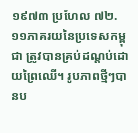១៩៧៣ ប្រហែល ៧២.១១ភាគរយនៃប្រទេសកម្ពុជា ត្រូវបានគ្រប់ដណ្តប់ដោយព្រៃឈើ។ រូបភាពថ្មីៗបានប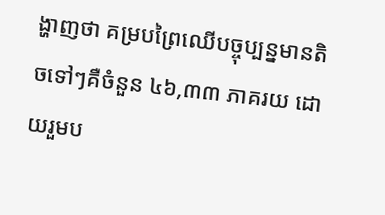ង្ហាញថា គម្របព្រៃឈើបច្ចុប្បន្នមានតិចទៅៗគឺចំនួន ៤៦,៣៣ ភាគរយ ដោយរួមប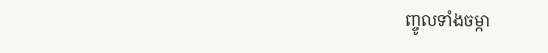ញ្ចូលទាំងចម្កា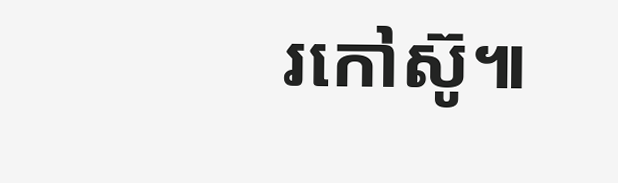រកៅស៊ូ៕